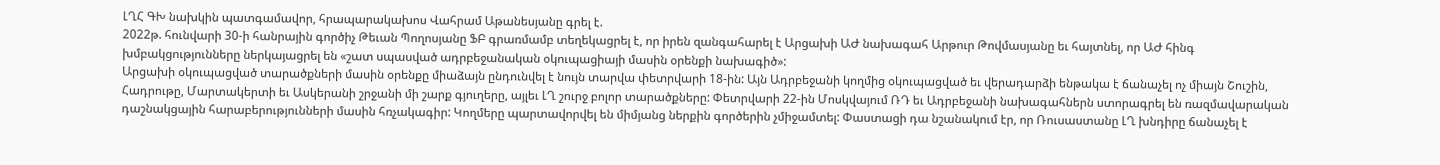ԼՂՀ ԳԽ նախկին պատգամավոր, հրապարակախոս Վահրամ Աթանեսյանը գրել է.
2022թ. հունվարի 30-ի հանրային գործիչ Թեւան Պողոսյանը ՖԲ գրառմամբ տեղեկացրել է, որ իրեն զանգահարել է Արցախի ԱԺ նախագահ Արթուր Թովմասյանը եւ հայտնել, որ ԱԺ հինգ խմբակցությունները ներկայացրել են «շատ սպասված ադրբեջանական օկուպացիայի մասին օրենքի նախագիծ»:
Արցախի օկուպացված տարածքների մասին օրենքը միաձայն ընդունվել է նույն տարվա փետրվարի 18-ին: Այն Ադրբեջանի կողմից օկուպացված եւ վերադարձի ենթակա է ճանաչել ոչ միայն Շուշին, Հադրութը, Մարտակերտի եւ Ասկերանի շրջանի մի շարք գյուղերը, այլեւ ԼՂ շուրջ բոլոր տարածքները: Փետրվարի 22-ին Մոսկվայում ՌԴ եւ Ադրբեջանի նախագահներն ստորագրել են ռազմավարական դաշնակցային հարաբերությունների մասին հռչակագիր: Կողմերը պարտավորվել են միմյանց ներքին գործերին չմիջամտել: Փաստացի դա նշանակում էր, որ Ռուսաստանը ԼՂ խնդիրը ճանաչել է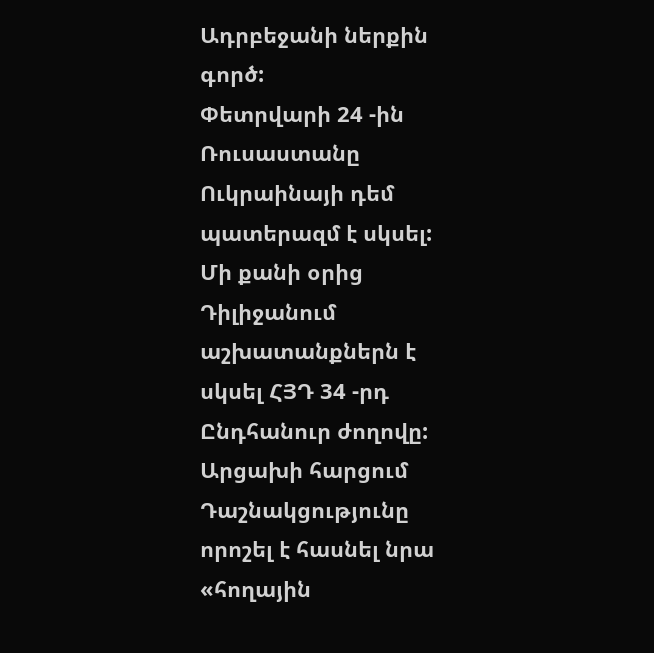Ադրբեջանի ներքին գործ:
Փետրվարի 24 -ին Ռուսաստանը Ուկրաինայի դեմ պատերազմ է սկսել: Մի քանի օրից Դիլիջանում աշխատանքներն է սկսել ՀՅԴ 34 -րդ Ընդհանուր ժողովը: Արցախի հարցում Դաշնակցությունը որոշել է հասնել նրա «հողային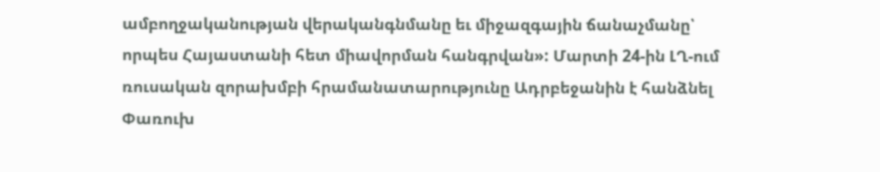ամբողջականության վերականգնմանը եւ միջազգային ճանաչմանը՝ որպես Հայաստանի հետ միավորման հանգրվան»: Մարտի 24-ին ԼՂ-ում ռուսական զորախմբի հրամանատարությունը Ադրբեջանին է հանձնել Փառուխ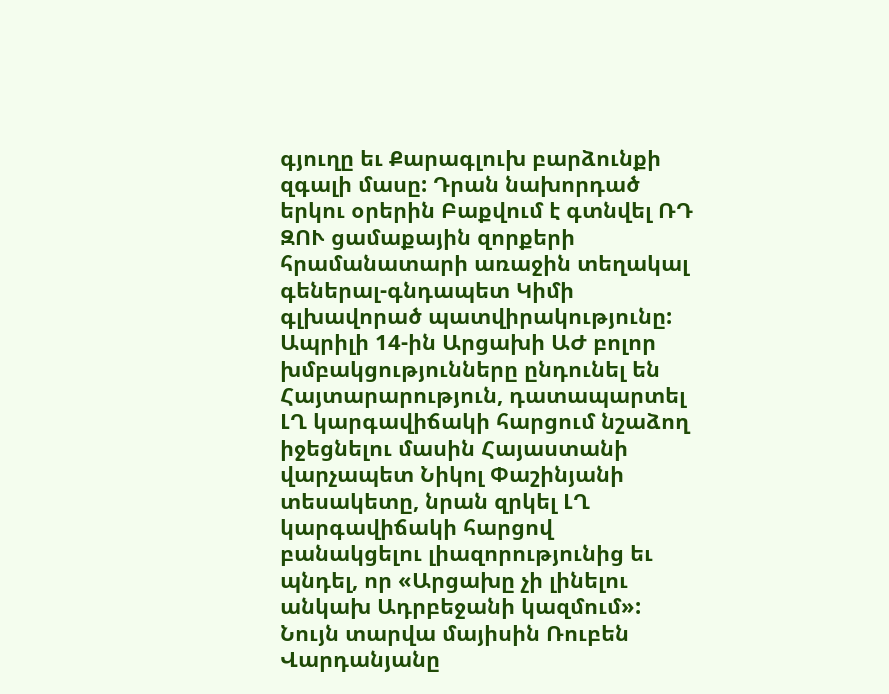գյուղը եւ Քարագլուխ բարձունքի զգալի մասը: Դրան նախորդած երկու օրերին Բաքվում է գտնվել ՌԴ ԶՈՒ ցամաքային զորքերի հրամանատարի առաջին տեղակալ գեներալ-գնդապետ Կիմի գլխավորած պատվիրակությունը: Ապրիլի 14-ին Արցախի ԱԺ բոլոր խմբակցությունները ընդունել են Հայտարարություն, դատապարտել ԼՂ կարգավիճակի հարցում նշաձող իջեցնելու մասին Հայաստանի վարչապետ Նիկոլ Փաշինյանի տեսակետը, նրան զրկել ԼՂ կարգավիճակի հարցով բանակցելու լիազորությունից եւ պնդել, որ «Արցախը չի լինելու անկախ Ադրբեջանի կազմում»:
Նույն տարվա մայիսին Ռուբեն Վարդանյանը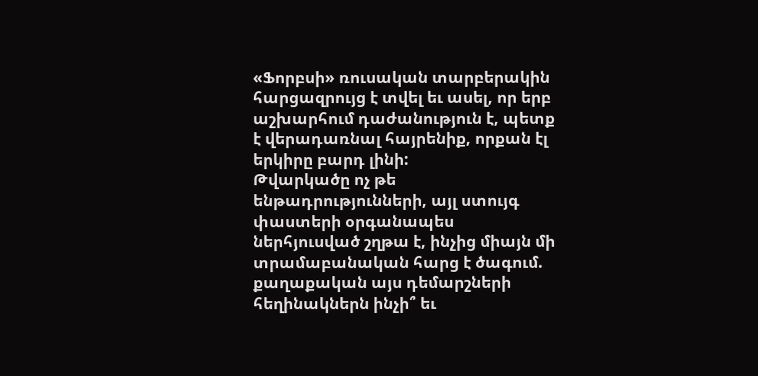«Ֆորբսի» ռուսական տարբերակին հարցազրույց է տվել եւ ասել, որ երբ աշխարհում դաժանություն է, պետք է վերադառնալ հայրենիք, որքան էլ երկիրը բարդ լինի:
Թվարկածը ոչ թե ենթադրությունների, այլ ստույգ փաստերի օրգանապես ներհյուսված շղթա է, ինչից միայն մի տրամաբանական հարց է ծագում. քաղաքական այս դեմարշների հեղինակներն ինչի՞ եւ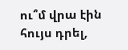ու՞մ վրա էին հույս դրել,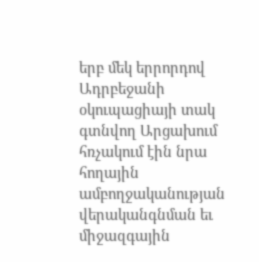երբ մեկ երրորդով Ադրբեջանի օկուպացիայի տակ գտնվող Արցախում հռչակում էին նրա հողային ամբողջականության վերականգնման եւ միջազգային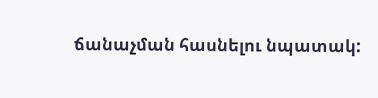ճանաչման հասնելու նպատակ: